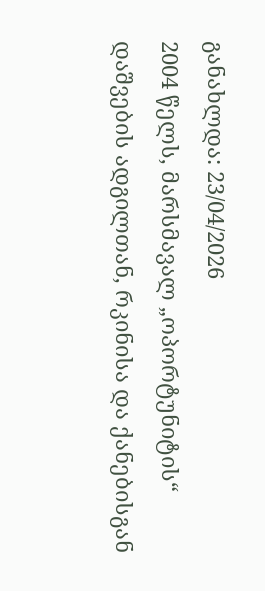განახლდა: 23/04/2026
2004 წელს, მარსმავალ „ოპორტუნიტის“ დაშვების ადგილთან, რკინისა და ქანებისგან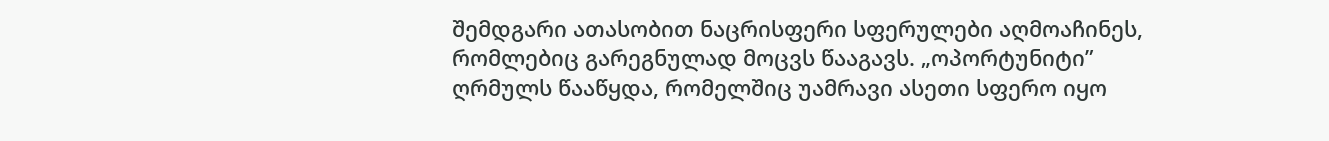შემდგარი ათასობით ნაცრისფერი სფერულები აღმოაჩინეს, რომლებიც გარეგნულად მოცვს წააგავს. „ოპორტუნიტი” ღრმულს წააწყდა, რომელშიც უამრავი ასეთი სფერო იყო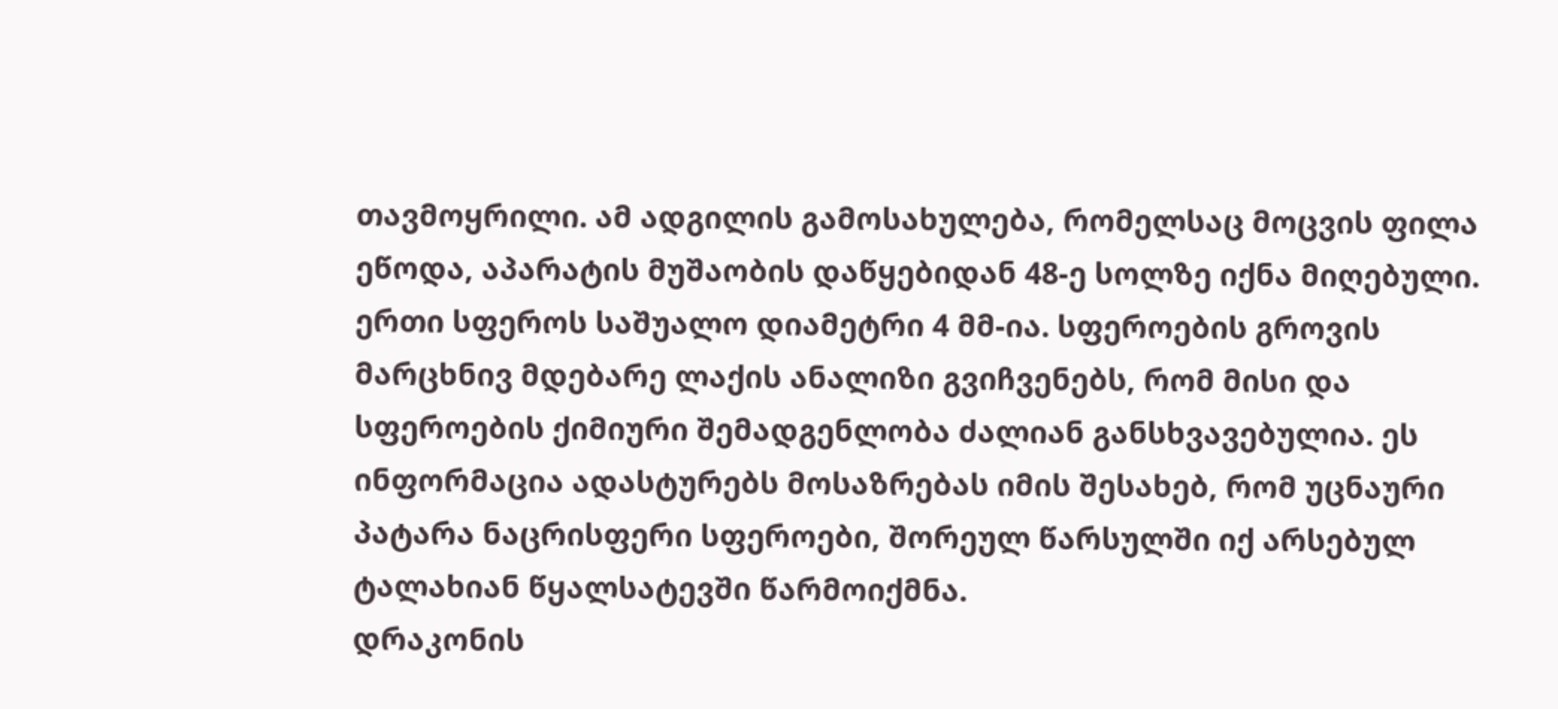თავმოყრილი. ამ ადგილის გამოსახულება, რომელსაც მოცვის ფილა ეწოდა, აპარატის მუშაობის დაწყებიდან 48-ე სოლზე იქნა მიღებული. ერთი სფეროს საშუალო დიამეტრი 4 მმ-ია. სფეროების გროვის მარცხნივ მდებარე ლაქის ანალიზი გვიჩვენებს, რომ მისი და სფეროების ქიმიური შემადგენლობა ძალიან განსხვავებულია. ეს ინფორმაცია ადასტურებს მოსაზრებას იმის შესახებ, რომ უცნაური პატარა ნაცრისფერი სფეროები, შორეულ წარსულში იქ არსებულ ტალახიან წყალსატევში წარმოიქმნა.
დრაკონის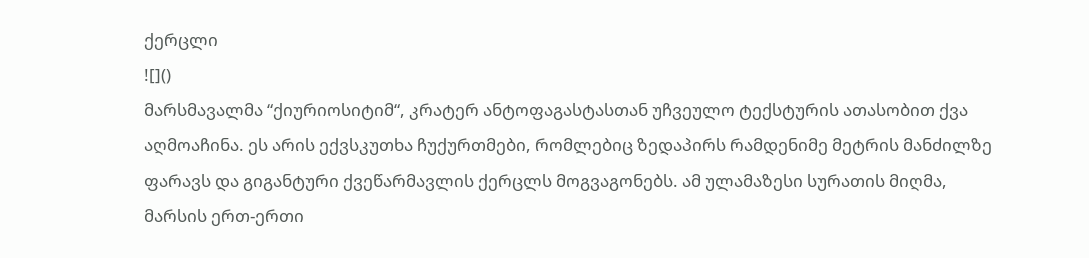ქერცლი
![]()
მარსმავალმა “ქიურიოსიტიმ“, კრატერ ანტოფაგასტასთან უჩვეულო ტექსტურის ათასობით ქვა აღმოაჩინა. ეს არის ექვსკუთხა ჩუქურთმები, რომლებიც ზედაპირს რამდენიმე მეტრის მანძილზე ფარავს და გიგანტური ქვეწარმავლის ქერცლს მოგვაგონებს. ამ ულამაზესი სურათის მიღმა, მარსის ერთ-ერთი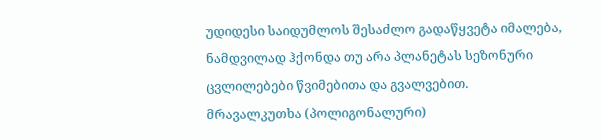უდიდესი საიდუმლოს შესაძლო გადაწყვეტა იმალება, ნამდვილად ჰქონდა თუ არა პლანეტას სეზონური ცვლილებები წვიმებითა და გვალვებით.
მრავალკუთხა (პოლიგონალური)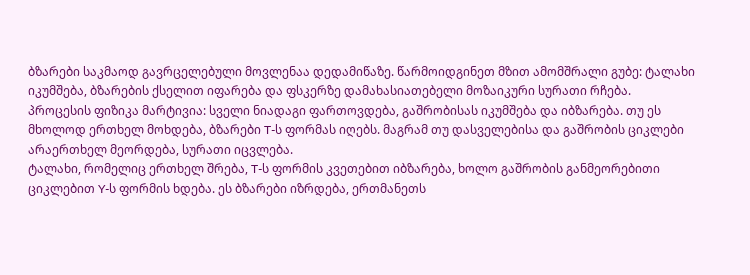ბზარები საკმაოდ გავრცელებული მოვლენაა დედამიწაზე. წარმოიდგინეთ მზით ამომშრალი გუბე: ტალახი იკუმშება, ბზარების ქსელით იფარება და ფსკერზე დამახასიათებელი მოზაიკური სურათი რჩება.
პროცესის ფიზიკა მარტივია: სველი ნიადაგი ფართოვდება, გაშრობისას იკუმშება და იბზარება. თუ ეს მხოლოდ ერთხელ მოხდება, ბზარები T-ს ფორმას იღებს. მაგრამ თუ დასველებისა და გაშრობის ციკლები არაერთხელ მეორდება, სურათი იცვლება.
ტალახი, რომელიც ერთხელ შრება, T-ს ფორმის კვეთებით იბზარება, ხოლო გაშრობის განმეორებითი ციკლებით Y-ს ფორმის ხდება. ეს ბზარები იზრდება, ერთმანეთს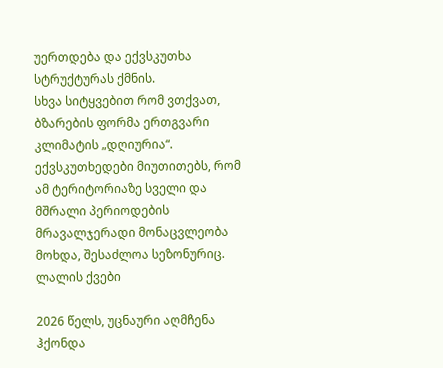უერთდება და ექვსკუთხა სტრუქტურას ქმნის.
სხვა სიტყვებით რომ ვთქვათ, ბზარების ფორმა ერთგვარი კლიმატის „დღიურია“. ექვსკუთხედები მიუთითებს, რომ ამ ტერიტორიაზე სველი და მშრალი პერიოდების მრავალჯერადი მონაცვლეობა მოხდა, შესაძლოა სეზონურიც.
ლალის ქვები

2026 წელს, უცნაური აღმჩენა ჰქონდა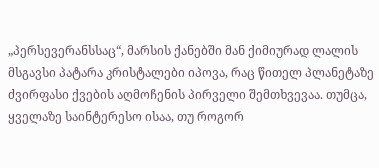„პერსევერანსსაც“, მარსის ქანებში მან ქიმიურად ლალის მსგავსი პატარა კრისტალები იპოვა, რაც წითელ პლანეტაზე ძვირფასი ქვების აღმოჩენის პირველი შემთხვევაა. თუმცა, ყველაზე საინტერესო ისაა, თუ როგორ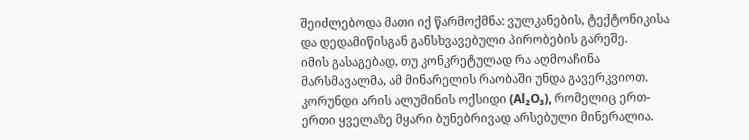შეიძლებოდა მათი იქ წარმოქმნა: ვულკანების, ტექტონიკისა და დედამიწისგან განსხვავებული პირობების გარეშე.
იმის გასაგებად, თუ კონკრეტულად რა აღმოაჩინა მარსმავალმა, ამ მინარელის რაობაში უნდა გავერკვიოთ. კორუნდი არის ალუმინის ოქსიდი (Al₂O₃), რომელიც ერთ-ერთი ყველაზე მყარი ბუნებრივად არსებული მინერალია.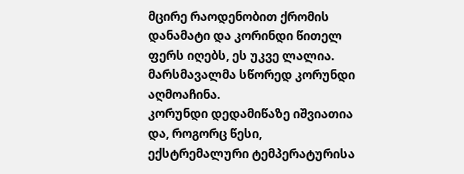მცირე რაოდენობით ქრომის დანამატი და კორინდი წითელ ფერს იღებს, ეს უკვე ლალია. მარსმავალმა სწორედ კორუნდი აღმოაჩინა.
კორუნდი დედამიწაზე იშვიათია და, როგორც წესი, ექსტრემალური ტემპერატურისა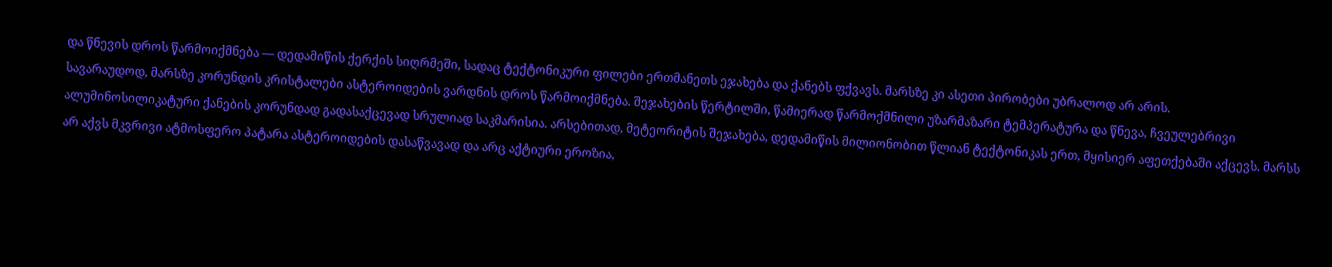და წნევის დროს წარმოიქმნება — დედამიწის ქერქის სიღრმეში, სადაც ტექტონიკური ფილები ერთმანეთს ეჯახება და ქანებს ფქვავს. მარსზე კი ასეთი პირობები უბრალოდ არ არის.
სავარაუდოდ, მარსზე კორუნდის კრისტალები ასტეროიდების ვარდნის დროს წარმოიქმნება. შეჯახების წერტილში, წამიერად წარმოქმნილი უზარმაზარი ტემპერატურა და წნევა, ჩვეულებრივი ალუმინოსილიკატური ქანების კორუნდად გადასაქცევად სრულიად საკმარისია. არსებითად, მეტეორიტის შეჯახება, დედამიწის მილიონობით წლიან ტექტონიკას ერთ, მყისიერ აფეთქებაში აქცევს. მარსს არ აქვს მკვრივი ატმოსფერო პატარა ასტეროიდების დასაწვავად და არც აქტიური ეროზია,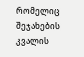რომელიც შეჯახების კვალის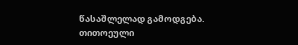წასაშლელად გამოდგება. თითოეული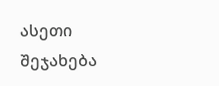ასეთი შეჯახება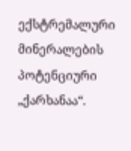ექსტრემალური მინერალების პოტენციური „ქარხანაა“.